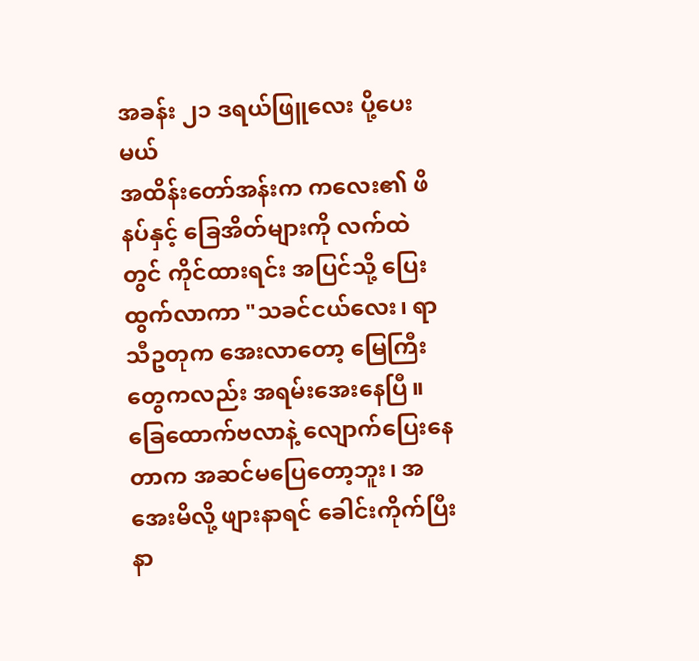အခန်း ၂၁ ဒရယ်ဖြူလေး ပို့ပေးမယ်
အထိန်းတော်အန်းက ကလေး၏ ဖိနပ်နှင့် ခြေအိတ်များကို လက်ထဲတွင် ကိုင်ထားရင်း အပြင်သို့ ပြေးထွက်လာကာ "သခင်ငယ်လေး၊ ရာသီဥတုက အေးလာတော့ မြေကြီးတွေကလည်း အရမ်းအေးနေပြီ။ ခြေထောက်ဗလာနဲ့ လျောက်ပြေးနေတာက အဆင်မပြေတော့ဘူး၊ အအေးမိလို့ ဖျားနာရင် ခေါင်းကိုက်ပြီး နာ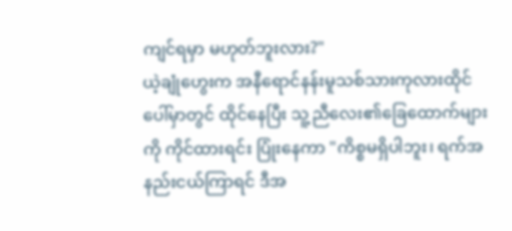ကျင်ရမှာ မဟုတ်ဘူးလား?"
ယဲ့ချုံဟွေးက အနီရောင်နန်းမူသစ်သားကုလားထိုင်ပေါ်မှာတွင် ထိုင်နေပြီး သူ့ညီလေး၏ခြေထောက်များကို ကိုင်ထားရင်း ပြုံးနေကာ "ကိစ္စမရှိပါဘူး၊ ရက်အနည်းငယ်ကြာရင် ဒီအ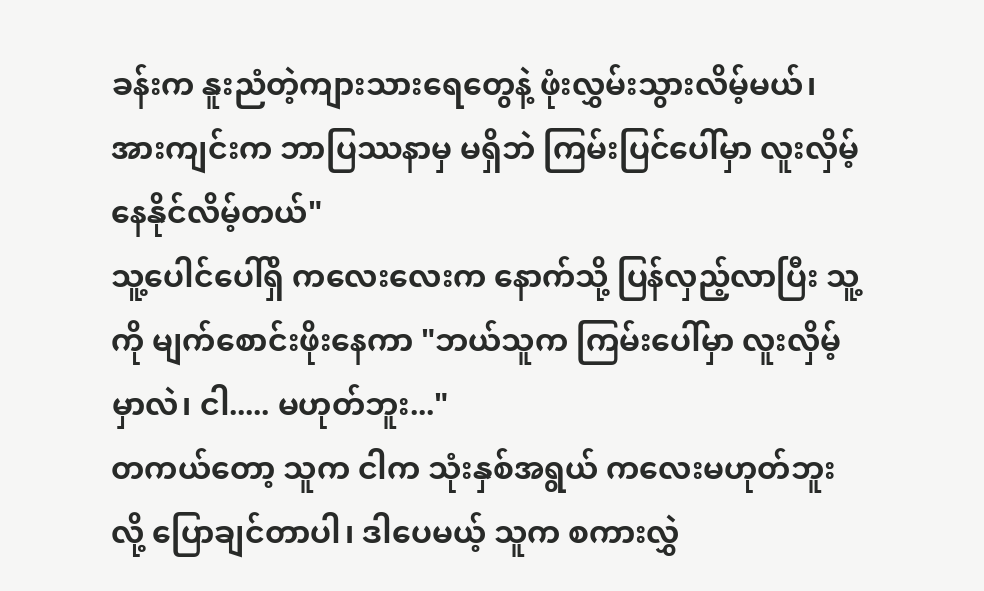ခန်းက နူးညံတဲ့ကျားသားရေတွေနဲ့ ဖုံးလွှမ်းသွားလိမ့်မယ်၊ အားကျင်းက ဘာပြဿနာမှ မရှိဘဲ ကြမ်းပြင်ပေါ်မှာ လူးလှိမ့်နေနိုင်လိမ့်တယ်"
သူ့ပေါင်ပေါ်ရှိ ကလေးလေးက နောက်သို့ ပြန်လှည့်လာပြီး သူ့ကို မျက်စောင်းဖိုးနေကာ "ဘယ်သူက ကြမ်းပေါ်မှာ လူးလှိမ့်မှာလဲ၊ ငါ..... မဟုတ်ဘူး..."
တကယ်တော့ သူက ငါက သုံးနှစ်အရွယ် ကလေးမဟုတ်ဘူး လို့ ပြောချင်တာပါ၊ ဒါပေမယ့် သူက စကားလွှဲ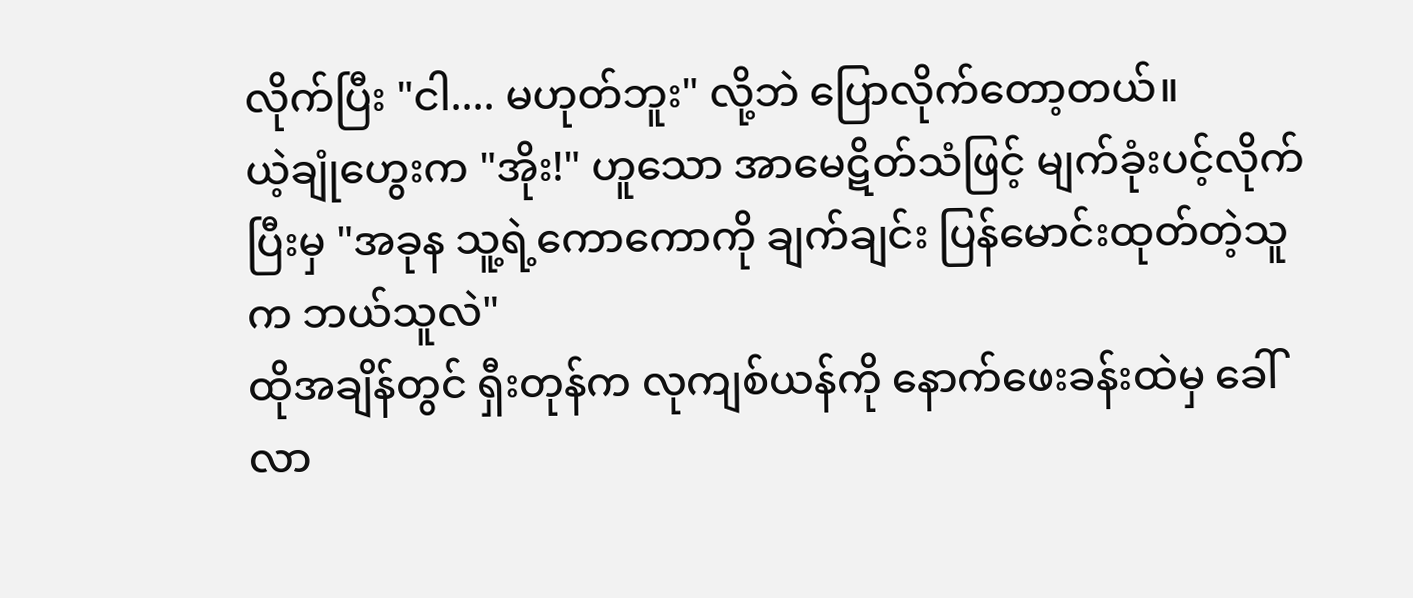လိုက်ပြီး "ငါ.... မဟုတ်ဘူး" လို့ဘဲ ပြောလိုက်တော့တယ်။
ယဲ့ချုံဟွေးက "အိုး!" ဟူသော အာမေဋိတ်သံဖြင့် မျက်ခုံးပင့်လိုက်ပြီးမှ "အခုန သူ့ရဲ့ကောကောကို ချက်ချင်း ပြန်မောင်းထုတ်တဲ့သူက ဘယ်သူလဲ"
ထိုအချိန်တွင် ရှီးတုန်က လုကျစ်ယန်ကို နောက်ဖေးခန်းထဲမှ ခေါ်လာ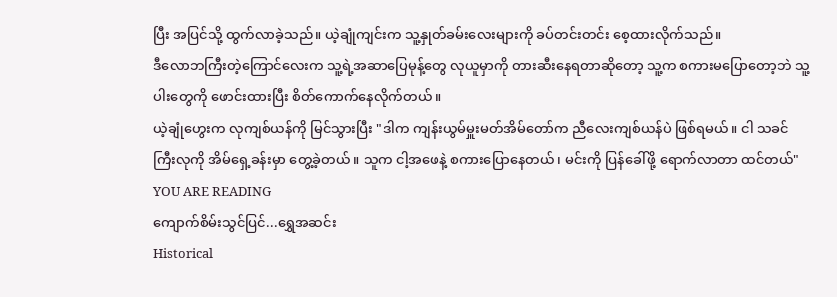ပြီး အပြင်သို့ ထွက်လာခဲ့သည်။ ယဲ့ချုံကျင်းက သူ့နှုတ်ခမ်းလေးများကို ခပ်တင်းတင်း စေ့ထားလိုက်သည်။
ဒီလောဘကြီးတဲ့ကြောင်လေးက သူ့ရဲ့အဆာပြေမုန့်တွေ လုယူမှာကို တားဆီးနေရတာဆိုတော့ သူ့က စကားမပြောတော့ဘဲ သူ့ပါးတွေကို ဖောင်းထားပြီး စိတ်ကောက်နေလိုက်တယ်။
ယဲ့ချုံဟွေးက လုကျစ်ယန်ကို မြင်သွားပြီး "ဒါက ကျန်းယွမ်မှူးမတ်အိမ်တော်က ညီလေးကျစ်ယန်ပဲ ဖြစ်ရမယ်။ ငါ သခင်ကြီးလုကို အိမ်ရှေ့ခန်းမှာ တွေ့ခဲ့တယ်။ သူက ငါ့အဖေနဲ့ စကားပြောနေတယ်၊ မင်းကို ပြန်ခေါ်ဖို့ ရောက်လာတာ ထင်တယ်"
YOU ARE READING
ကျောက်စိမ်းသွင်ပြင်...ရွှေအဆင်း
Historical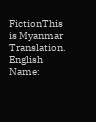FictionThis is Myanmar Translation. English Name: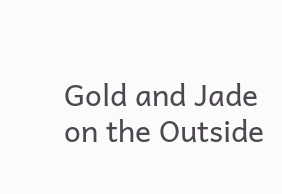Gold and Jade on the Outside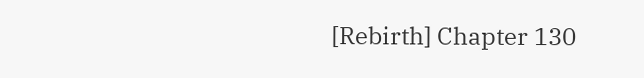[Rebirth] Chapter 130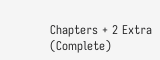Chapters + 2 Extra (Complete)